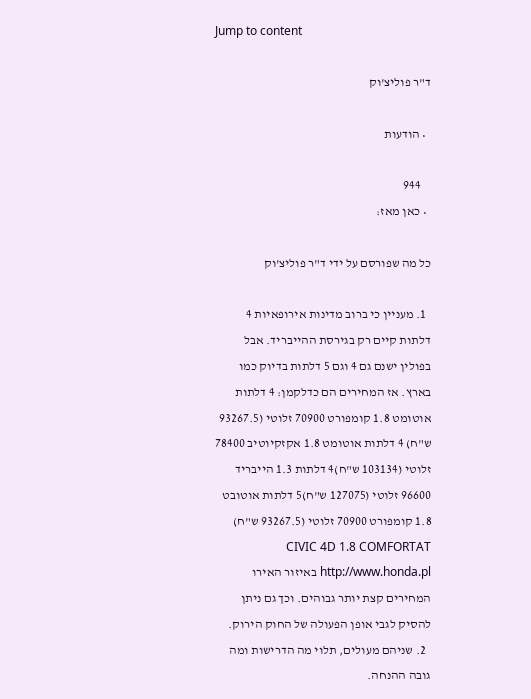Jump to content

ד"ר פוליצ'וק

  • הודעות

    944
  • כאן מאז:

כל מה שפורסם על ידי ד"ר פוליצ'וק

  1. מעניין כי ברוב מדינות אירופאיות 4 דלתות קיים רק בגירסת ההייבריד. אבל בפולין ישנם גם 4 וגם 5 דלתות בדיוק כמו בארץ. אז המחירים הם כדלקמן: 4 דלתות אוטומט 1.8 קומפורט 70900 זלוטי (93267.5 ש"ח) 4 דלתות אוטומט 1.8 אקזקיוטיב 78400 זלוטי (103134 ש"ח)4 דלתות 1.3 הייבריד 96600 זלוטי (127075 ש"ח)5 דלתות אוטובט 1.8 קומפורט 70900 זלוטי (93267.5 ש"ח) CIVIC 4D 1.8 COMFORTAT http://www.honda.pl באיזור האירו המחירים קצת יותר גבוהים. וכך גם ניתן להסיק לגבי אופן הפעולה של החוק הירוק.
  2. שניהם מעולים, תלוי מה הדרישות ומה גובה ההנחה.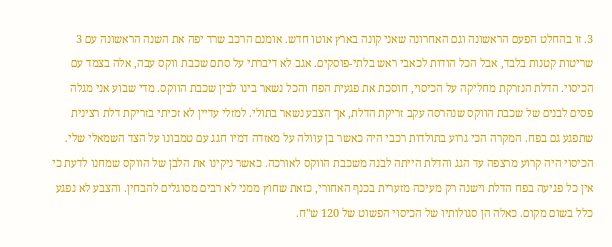3. זו בהחלט הפעם הראשונה וגם האחרונה שאני קונה בארץ אוטו חדש. אומנם הרכב שרד יפה את השנה הראשונה עם 3 שריטות קטנות בלבד, אבל הכל הודות לכאבי ראש בלתי-פוסקים. אגב לא דיברתי על סתם שכבת ווקס עבה, אלה בצמד עם הכיסוי. הדלת הנזרקת מחליקה על הכיסוי, חוסכת את פגעית הפח והכל נשאר בינו לבין שכבת הווקס. מדי שבוע אני מגלה פסים לבנים של שכבת הווקס שנהרסה עקב זריקת הדלת, אך הצבע נשאר בתולי. למזלי עדיין לא זכיתי בזריקת דלת רצינית שתפגע גם בפח. המקרה הכי גרוע בתולדות רכבי היה כאשר בן עוולה על מאזדה דמיו חגג עם טמבונו על הצד השמאלי שלי. הכיסוי היה קרוע מרצפה עד הגג והדלת הייתה לבנה משכבת הווקס לאורכה. כאשר ניקינו את הלבן של הווקס שמחנו לדעת כי אין כל פגיעה בפח הדלת וישנה רק מעיכה מזערית בכנף האחורי, כזאת שחוץ ממני לא רבים מסוגלים להבחין. והצבע לא נפגע כלל בשום מקום. כאלה הן סגולותיו של הכיסוי הפשוט של 120 ש"ח.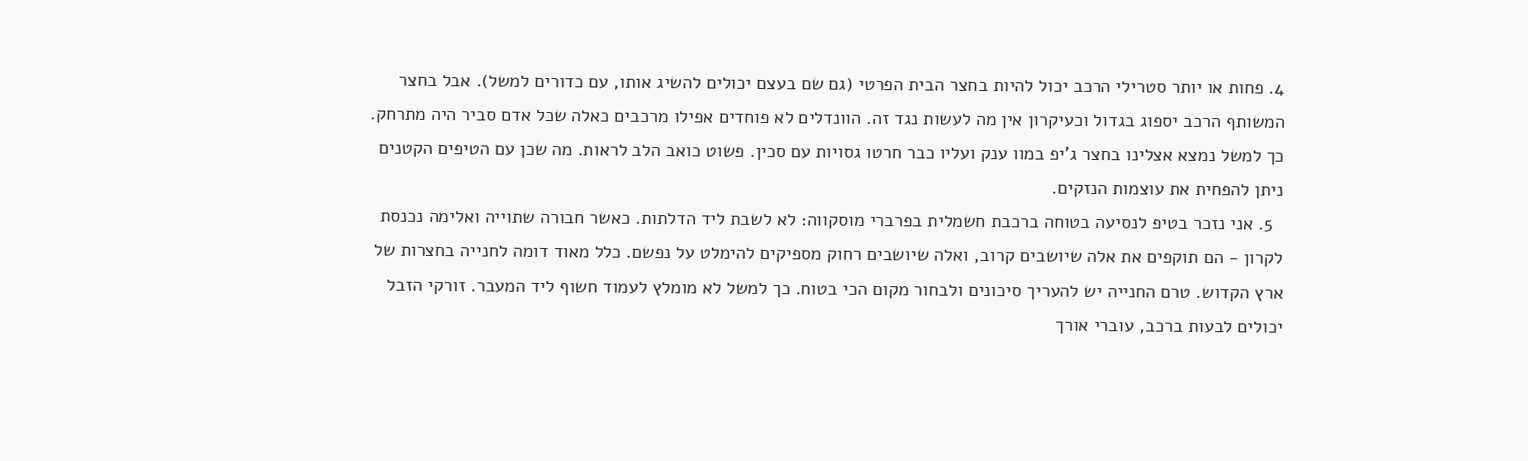4. פחות או יותר סטרילי הרכב יכול להיות בחצר הבית הפרטי (גם שם בעצם יכולים להשיג אותו, עם כדורים למשל). אבל בחצר המשותף הרכב יספוג בגדול וכעיקרון אין מה לעשות נגד זה. הוונדלים לא פוחדים אפילו מרכבים כאלה שכל אדם סביר היה מתרחק. כך למשל נמצא אצלינו בחצר ג'יפ במוו ענק ועליו כבר חרטו גסויות עם סכין. פשוט כואב הלב לראות. מה שכן עם הטיפים הקטנים ניתן להפחית את עוצמות הנזקים.
  5. אני נזכר בטיפ לנסיעה בטוחה ברכבת חשמלית בפרברי מוסקווה: לא לשבת ליד הדלתות. כאשר חבורה שתוייה ואלימה נכנסת לקרון - הם תוקפים את אלה שיושבים קרוב, ואלה שיושבים רחוק מספיקים להימלט על נפשם. כלל מאוד דומה לחנייה בחצרות של ארץ הקדוש. טרם החנייה יש להעריך סיכונים ולבחור מקום הכי בטוח. כך למשל לא מומלץ לעמוד חשוף ליד המעבר. זורקי הזבל יכולים לבעות ברכב, עוברי אורך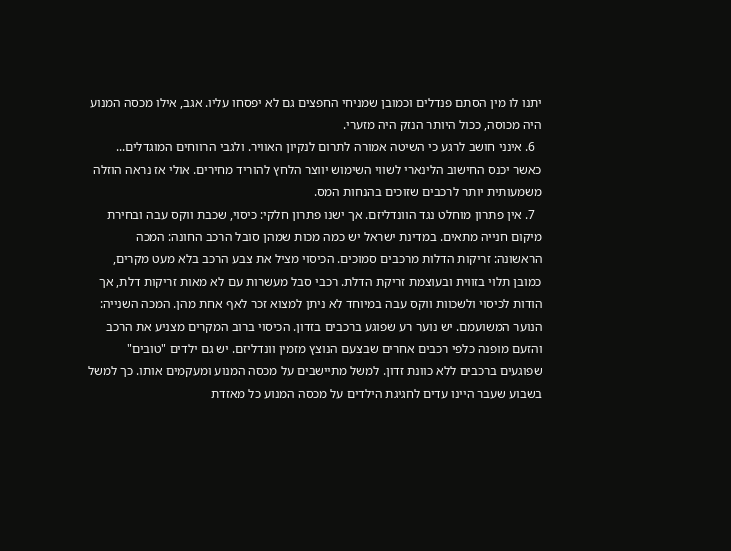יתנו לו מין הסתם פנדלים וכמובן שמניחי החפצים גם לא יפסחו עליו. אגב, אילו מכסה המנוע היה מכוסה, ככול היותר הנזק היה מזערי.
  6. אינני חושב לרגע כי השיטה אמורה לתרום לנקיון האוויר. ולגבי הרווחים המוגדלים... כאשר יכנס החישוב הלינארי לשווי השימוש יווצר הלחץ להוריד מחירים. אולי אז נראה הוזלה משמעותית יותר לרכבים שזוכים בהנחות המס.
  7. אין פתרון מוחלט נגד הוונדליזם. אך ישנו פתרון חלקי: כיסוי, שכבת ווקס עבה ובחירת מיקום חנייה מתאים. במדינת ישראל יש כמה מכות שמהן סובל הרכב החונה: המכה הראשונה: זריקות הדלות מרכבים סמוכים. הכיסוי מציל את צבע הרכב בלא מעט מקרים, כמובן תלוי בזווית ובעוצמת זריקת הדלת. רכבי סבל מעשרות עם לא מאות זריקות דלת, אך הודות לכיסוי ולשכוות ווקס עבה במיוחד לא ניתן למצוא זכר לאף אחת מהן. המכה השנייה: הנוער המשועמם. יש נוער רע שפוגע ברכבים בזדון. הכיסוי ברוב המקרים מצניע את הרכב והזעם מופנה כלפי רכבים אחרים שבצעם הנוצץ מזמין וונדליזם. יש גם ילדים "טובים" שפוגעים ברכבים ללא כוונת זדון. למשל מתיישבים על מכסה המנוע ומעקמים אותו. כך למשל בשבוע שעבר היינו עדים לחגיגת הילדים על מכסה המנוע כל מאזדת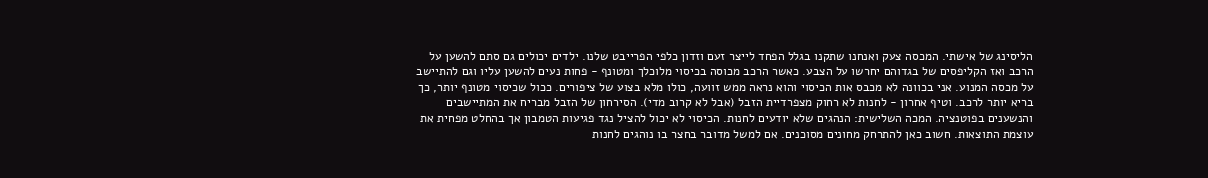הליסינג של אישתי. המכסה צעק ואנחנו שתקנו בגלל הפחד לייצר זעם וזדון כלפי הפרייבט שלנו. ילדים יכולים גם סתם להשען על הרכב ואז הקליפסים של בגדוהם יחרשו על הצבע. כאשר הרכב מכוסה בכיסוי מלוכלך ומטונף - פחות נעים להשען עליו וגם להתיישב על מכסה המנוע. אני בכוונה לא מכבס אות הכיסוי והוא נראה ממש זוועה, כולו מלא בצוע של ציפורים. ככול שכיסוי מטונף יותר, כך בריא יותר לרכב. וטיף אחרון - לחנות לא רחוק מצפרדיית הזבל (אבל לא קרוב מדי). הסירחון של הזבל מבריח את המתיישבים והנשענים בפוטנציה. המכה השלישית: הנהגים שלא יודעים לחנות. הכיסוי לא יכול להציל נגד פגיעות הטמבון אך בהחלט מפחית את עוצמת התוצאות. חשוב כאן להתרחק מחונים מסוכנים. אם למשל מדובר בחצר בו נוהגים לחנות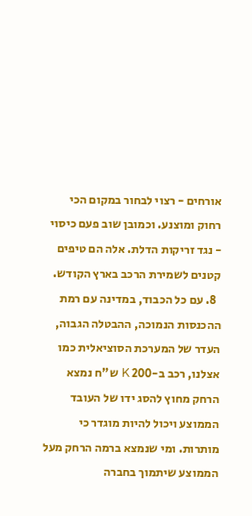אורחים - רצוי לבחור במקום הכי רחוק ומוצנע. וכמובן שוב פעם כיסוי - נגד זריקות הדלת. אלה הם טיפים קטנים לשמירת הרכב בארץ הקודש.
  8. עם כל הכבוד, במדינה עם רמת ההכנסות הנמוכה, ההבטלה הגבוה, העדר של המערכת הסוציאלית כמו אצלנו, רכב ב-200 K ש"ח נמצא הרחק מחוץ להסג ידו של העובד הממוצע ויכול להיות מוגדר כי מותרות. ומי שנמצא ברמה הרחק מעל הממוצע שיתמוך בחברה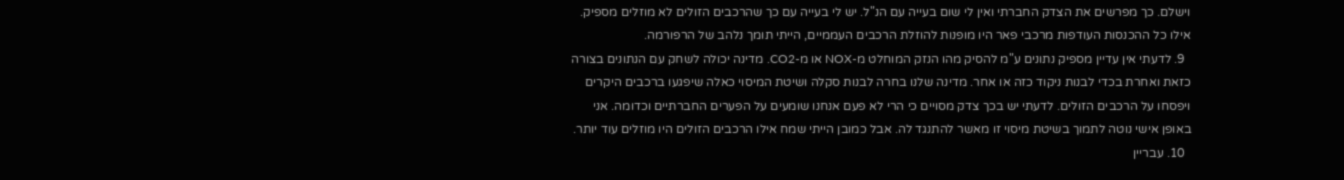וישלם. כך מפרשים את הצדק החברתי ואין לי שום בעייה עם הנ"ל. יש לי בעייה עם כך שהרכבים הזולים לא מוזלים מספיק. אילו כל ההכנסות העודפות מרכבי פאר היו מופנות להוזלת הרכבים העממיים, הייתי תומך נלהב של הרפורמה.
  9. לדעתי אין עדיין מספיק נתונים ע"מ להסיק מהו הנזק המוחלט מ-NOX או מ-CO2. מדינה יכולה לשחק עם הנתונים בצורה כזאת ואחרת בכדי לבנות ניקוד כזה או אחר. מדינה שלנו בחרה לבנות סקלה ושיטת המיסוי כאלה שיפגעו ברכבים היקרים ויפסחו על הרכבים הזולים. לדעתי יש בכך צדק מסויים כי הרי לא פעם אנחנו שומעים על הפערים החברתיים וכדומה. אני באופן אישי נוטה לתמוך בשיטת מיסוי זו מאשר להתנגד לה. אבל כמובן הייתי שמח אילו הרכבים הזולים היו מוזלים עוד יותר.
  10. עבריין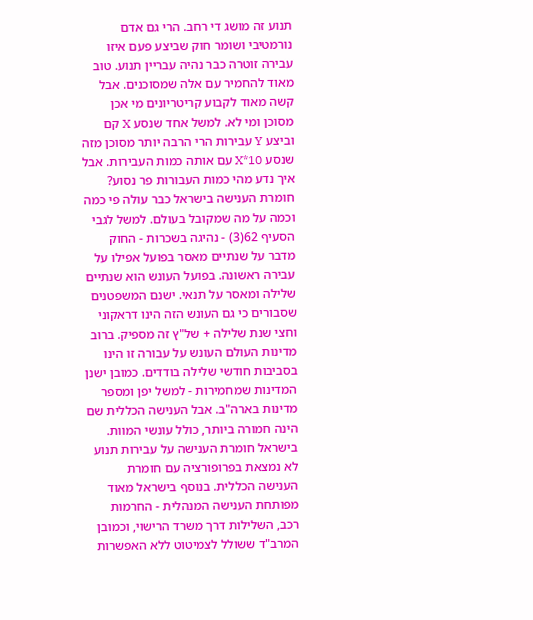תנוע זה מושג די רחב. הרי גם אדם נורמטיבי ושומר חוק שביצע פעם איזו עבירה זוטרה כבר נהיה עבריין תנוע. טוב מאוד להחמיר עם אלה שמסוכנים. אבל קשה מאוד לקבוע קריטריונים מי אכן מסוכן ומי לא. למשל אחד שנסע X קם וביצע Y עבירות הרי הרבה יותר מסוכן מזה שנסע 10*X עם אותה כמות העבירות. אבל איך נדע מהי כמות העבורות פר נסוע? חומרת הענישה בישראל כבר עולה פי כמה וכמה על מה שמקובל בעולם. למשל לגבי הסעיף 62(3) - נהיגה בשכרות - החוק מדבר על שנתיים מאסר בפועל אפילו על עבירה ראשונה. בפועל העונש הוא שנתיים שלילה ומאסר על תנאי. ישנם המשפטנים שסבורים כי גם העונש הזה הינו דראקוני וחצי שנת שלילה + של"ץ זה מספיק. ברוב מדינות העולם העונש על עבורה זו הינו בסביבות חודשי שלילה בודדים. כמובן ישנן המדינות שמחמירות - למשל יפן ומספר מדינות בארה"ב. אבל הענישה הכללית שם הינה חמורה ביותר, כולל עונשי המוות. בישראל חומרת הענישה על עבירות תנוע לא נמצאת בפרופורציה עם חומרת הענישה הכללית. בנוסף בישראל מאוד מפותחת הענישה המנהלית - החרמות רכב, השלילות דרך משרד הרישוי, וכמובן המרב"ד ששולל לצמיטוט ללא האפשרות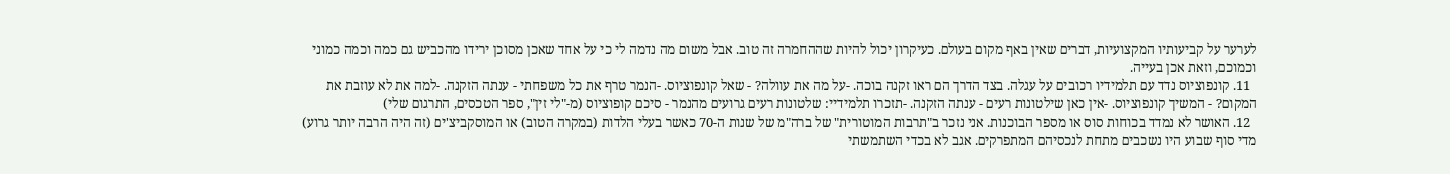לערער על קביעותיו המקצועיות, דברים שאין באף מקום בעולם. כעיקרון יכול להיות שההחמרה זה טוב. אבל משום מה נדמה לי כי על אחד שאכן מסוכן ירידו מהכביש גם כמה וכמה כמוני וכמוכם, וזאת אכן בעייה.
  11. קונפוציוס נדד עם תלמידיו רכובים על עגלה. בצד הדרך הם ראו זקנה בוכה. -על מה את עוולה? - שאל קונפוציוס. -הנמר טרף את כל משפחתי - ענתה הזקנה. -למה את לא עוזבת את המקום? - המשיך קונפוציוס. -אין כאן שילטונות רעים - ענתה הזקנה. -תזכרו תלמידיי: שלטונות רעים גרועים מהנמר - סיכם קופוציוס (מ-"לי זין", ספר הטכסים, התרגום שלי)
  12. האושר לא נמדד בכוחות סוס או מספר הבוכנות. אני נזכר ב"תרבות המוטורית" של ברה"מ של שנות ה-70 כאשר בעלי הלדות (במקרה הטוב) או המוסקביצ'ים (זה היה הרבה יותר גרוע) מדי סוף שבוע היו נשכבים מתחת לנכסיהם המתפרקים. אגב לא בכדי השתמשתי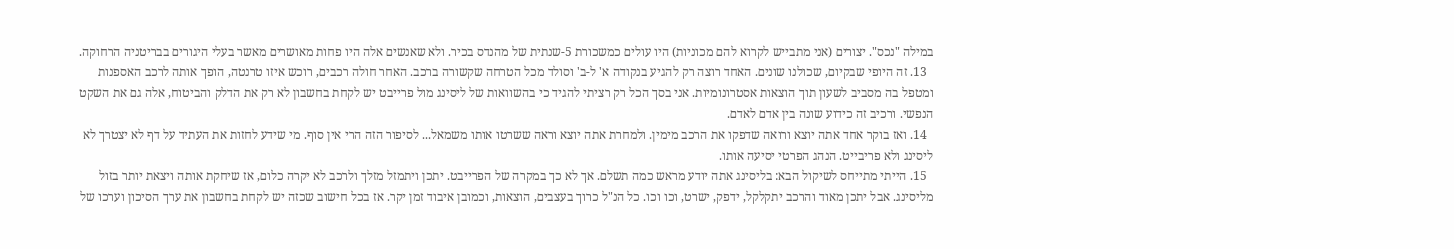במילה "נכס". יצורים (אני מתבייש לקרוא להם מכוניות) היו עולים כמשכורת 5-שנתית של מהנדס בכיר. ולא שאנשים אלה היו פחות מאושרים מאשר בעלי היגורים בבריטניה הרחוקה.
  13. זה היופי שבקיום, שכולנו שונים. האחד רוצה רק להגיע בנקודה א' ל-ב' וסולד מכל הטרחה שקשורה ברכב. האחר חולה רכבים, רוכש איזו טרנטה, הופך אותה לרכב האספנות ומטפל בה מסביב לשעון תוך הוצאות אסטרונומיות. אני בסך הכל רק רציתי להגיד כי בהשוואות של ליסינג מול פרייבט יש לקחת בחשבון לא רק את הדלק והביטוח, אלה גם את השקט הנפשי. ורכיב זה כידוע שונה בין אדם לאדם.
  14. ואז בוקר אחד אתה יוצא ורואה שדפקו את הרכב מימין. ולמחרת אתה יוצא וראה ששרטו אותו משמאל... לסיפור הזה הרי אין סוף. מי שידע לחזות את העתיד על דף לא יצטרך לא ליסינג ולא פריבייט. הנהג הפרטי יסיעה אותו.
  15. הייתי מתייחס לשיקול הבא: בליסינג אתה יודע מראש כמה תשלם. אך לא כך במקרה של הפרייבט. יתכן ויתמזל מזלך ולרכב לא יקרה כלום, אז שיחקת אותה ויצאת יותר בזול מליסינג. אבל יתכן מאוד והרכב יתקלקל, ידפק, ישרט, וכו וכו. כל הנ"ל כרוך בעצבים, הוצאות, וכמובן איבוד זמן יקר. אז בכל חישוב שכזה יש לקחת בחשבון את ערך הסיכון וערכו של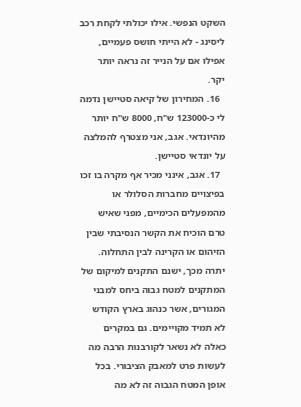השקט הנפשי. אילו יכולתי לקחת רכב ליסינג - לא הייתי חושס פעמיים, אפילו אם על הנייר זה נראה יותר יקר.
  16. המחירון של קיאה סטיישן נדמה לי כ-123000 ש"ח, 8000 ש"ח יותר מהיונדאי. אגב, אני מצטרף להמלצה על יונדאי סטיישן.
  17. אגב, אינני מכיר אף מקרה בו זכו בפיצויים מחברות הסלולר או מהמפעלים הכימיים, מפני שאיש טרם הוכיח את הקשר הנסיבתי שבין הזיהום או הקרינה לבין התחלוה. יתרה מכך, ישנם התקנים למיקום של המתקנים למטח גבוה ביחס למבני המגורים, אשר כנהוג בארץ הקודש לא תמיד מקויימים. גם במקרים כאלה לא נשאר לקורבנות הרבה מה לעשות פרט למאבק הציבורי. בכל אופן המטח הגבוה זה לא מה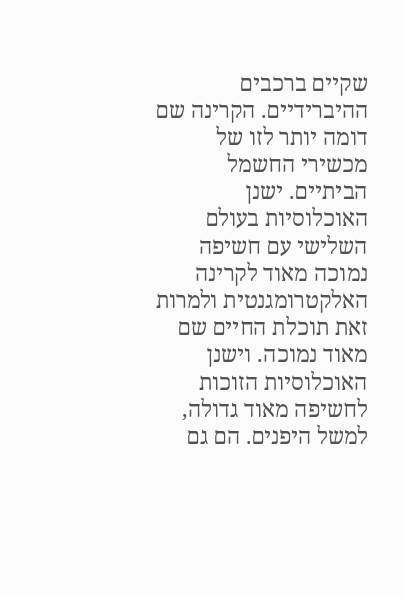שקיים ברכבים ההיברידיים. הקרינה שם דומה יותר לזו של מכשירי החשמל הביתיים. ישנן האוכלוסיות בעולם השלישי עם חשיפה נמוכה מאוד לקרינה האלקטרומגנטית ולמרות זאת תוכלת החיים שם מאוד נמוכה. וישנן האוכלוסיות הזוכות לחשיפה מאוד גדולה, למשל היפנים. הם גם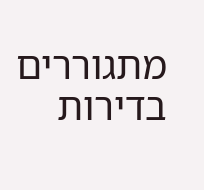מתגוררים בדירות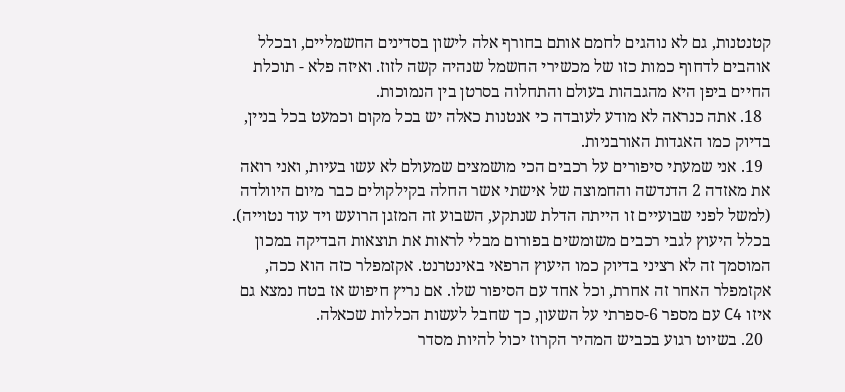קטנטנות, גם לא נוהגים לחמם אותם בחורף אלה לישון בסדינים החשמליים, ובכלל אוהבים לדחוף כמות כזו של מכשירי החשמל שנהיה קשה לזוז. ואיזה פלא - תוכלת החיים ביפן היא מהגבהות בעולם והתחלוה בסרטן בין הנמוכות.
  18. אתה כנראה לא מודע לעובדה כי אנטנות כאלה יש בכל מקום וכמעט בכל בניין, בדיוק כמו האגדות האורבניות.
  19. אני שמעתי סיפורים על רכבים הכי מושמצים שמעולם לא עשו בעיות, ואני רואה את מאזדה 2 הדנדשה והחמוצה של אישתי אשר החלה בקילקולים כבר מיום היוולדה (למשל לפני שבועיים זו הייתה הדלת שנתקע, השבוע זה המזגן הרועש ויד עוד נטוייה). בכלל היעוץ לגבי רכבים משומשים בפורום מבלי לראות את תוצאות הבדיקה במכון המוסמך זה לא רציני בדיוק כמו היעוץ הרפאי באינטרנט. אקזמפלר כזה הוא ככה, אקזמפלר האחר זה אחרת, וכל אחד עם הסיפור שלו. אם נריץ חיפוש אז בטח נמצא גם איזו C4 עם מספר 6-ספרתי על השעון, כך שחבל לעשות הכללות שכאלה.
  20. בשיוט רגוע בכביש המהיר הקרוז יכול להיות מסדר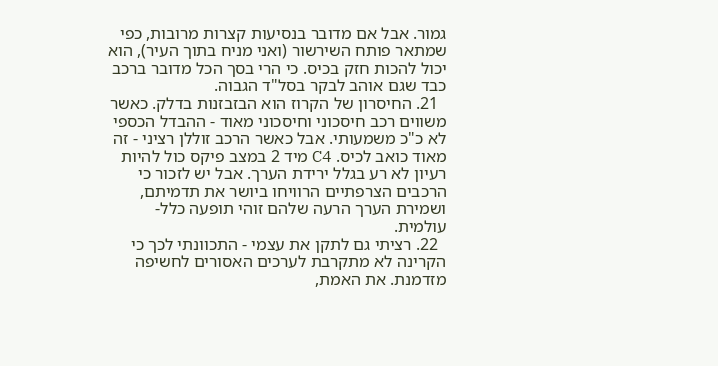גמור. אבל אם מדובר בנסיעות קצרות מרובות, כפי שמתאר פותח השירשור (ואני מניח בתוך העיר), הוא יכול להכות חזק בכיס. כי הרי בסך הכל מדובר ברכב כבד שגם אוהב לבקר בסל"ד הגבוה.
  21. החיסרון של הקרוז הוא הבזבזנות בדלק. כאשר משווים רכב חיסכוני וחיסכוני מאוד - ההבדל הכספי לא כ"כ משמעותי. אבל כאשר הרכב זוללן רציני - זה מאוד כואב לכיס. C4 מיד 2 במצב פיקס כול להיות רעיון לא רע בגלל ירידת הערך. אבל יש לזכור כי הרכבים הצרפתיים הרוויחו ביושר את תדמיתם, ושמירת הערך הרעה שלהם זוהי תופעה כלל-עולמית.
  22. רציתי גם לתקן את עצמי - התכוונתי לכך כי הקרינה לא מתקרבת לערכים האסורים לחשיפה מזדמנת. את האמת,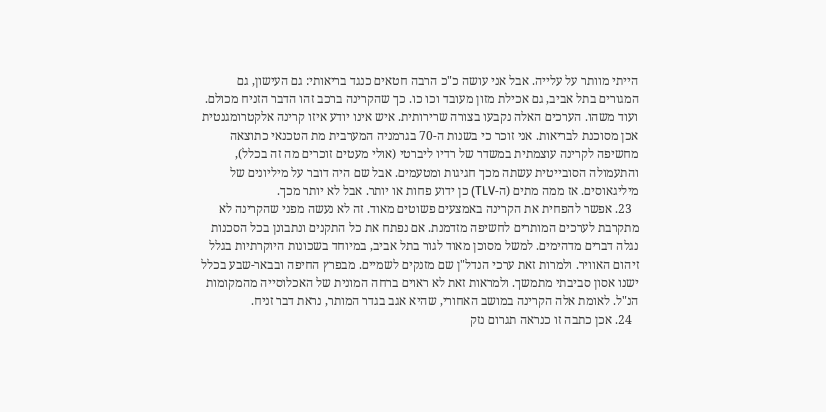הייתי מוותר על עלייה. אבל אני עושה כ"כ הרבה חטאים כנגד בריאותי: גם העישון, גם המגורים בתל אביב, גם אכילת מזון מעובד וכו כו. כך שהקרינה ברכב זהו הדבר הזניח מכולם. ועוד משהו. הערכים האלה נקבעו בצורה שרירותית. איש אינו יודע איזו קרינה אלקטרומגנטית אכן מסוכנת לבריאות. אני זוכר כי בשנות ה-70 בגרמניה המערבית מת הטכנאי כתוצאה מחשיפה לקרינה עוצמתית במשדר של רדיו ליברטי (אולי מעטים זוכרים מה זה בכלל), והתעמולה הסובייטית עשתה מכך חגיגות ומטעמים. אבל שם היה דובר על מיליונים של מיליגאוסים. אז ממה מתים (ה-TLV) כן ידוע פחות או יותר. אבל לא יותר מכך.
  23. אפשר להפחית את הקרינה באמצעים פשוטים מאוד. זה לא נעשה מפני שהקרינה לא מתקרבת לערכים המותרים לחשיפה מזדמנת. אם נפתח את כל התקנים ונתבונן בכל הסכנות נגלה דברים מדהימים. למשל מסוכן מאוד לגור בתל אביב, במיוחד בשכונות היוקרתיות בגלל זיהום האוויר. ולמרות זאת ערכי הנדל"ן שם מזנקים לשמיים. מבפרץ החיפה ובבאר-שבע בכלל ישנו אסון סביבתי מתמשך. ולמראות זאת לא ראוים ברחה המונית של האכלוסייה מהמקומות הנ"ל. לאומת אלה הקרינה במושב האחורי, שהיא אגב בגדר המותר, נראת דבר זניח.
  24. אכן כתבה זו כנראה תגרום נזק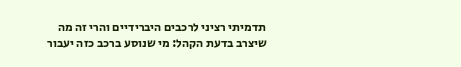תדמיתי רציני לרכבים היברידיים והרי זה מה שיצרב בדעת הקהל: מי שנוסע ברכב כזה יעבור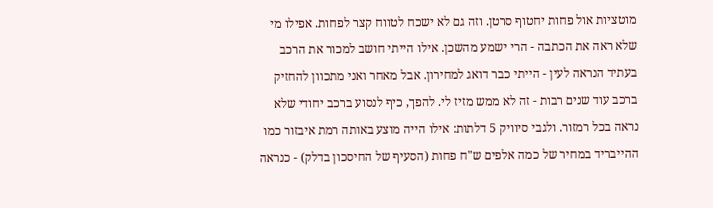מוטציות אול פחות יחטוף סרטן. וזה גם לא ישכח לטווח קצר לפחות. אפילו מי שלא ראה את הכתבה - הרי ישמע מהשכן. אילו הייתי חושב למכור את הרכב בעתיד הנראה לעין - הייתי כבר דואג למחירון. אבל מאחר ואני מתכוון להחזיק ברכב עוד שנים רבות - זה לא ממש מזיז לי. להפך, כיף לנסוע ברכב יחודי שלא נראה בכל רמזור. ולגבי סיוויק 5 דלתות: אילו הייה מוצע באותה רמת איבזור כמו ההייבריד במחיר של כמה אלפים ש"ח פחות (הסעיף של החיסכון בדלק) - כנראה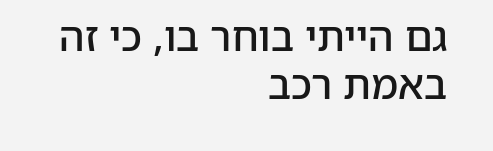גם הייתי בוחר בו, כי זה באמת רכב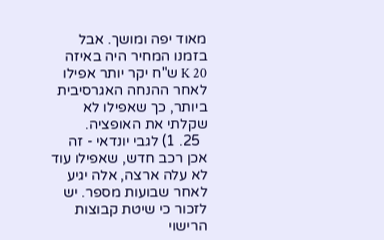מאוד יפה ומושך. אבל בזמנו המחיר היה באיזה 20 K ש"ח יקר יותר אפילו לאחר ההנחה האגרסיבית ביותר, כך שאפילו לא שקלתי את האופציה.
  25. 1) לגבי יונדאי - זה אכן רכב חדש, שאפילו עוד לא עלה ארצה, אלה יגיע לאחר שבועות מספר. יש לזכור כי שיטת קבוצות הרישוי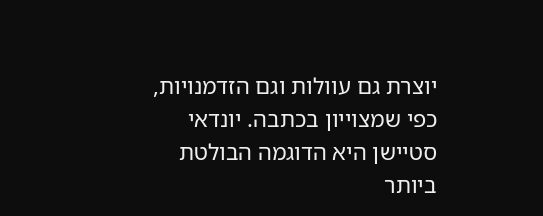יוצרת גם עוולות וגם הזדמנויות, כפי שמצוייון בכתבה. יונדאי סטיישן היא הדוגמה הבולטת ביותר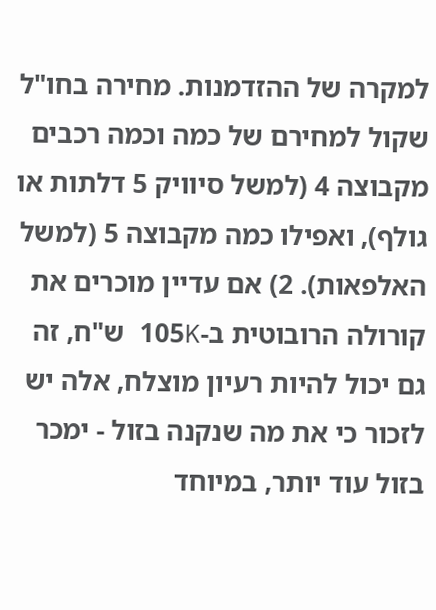למקרה של ההזדמנות. מחירה בחו"ל שקול למחירם של כמה וכמה רכבים מקבוצה 4 (למשל סיוויק 5 דלתות או גולף), ואפילו כמה מקבוצה 5 (למשל האלפאות). 2) אם עדיין מוכרים את קורולה הרובוטית ב-105K ש"ח, זה גם יכול להיות רעיון מוצלח, אלה יש לזכור כי את מה שנקנה בזול - ימכר בזול עוד יותר, במיוחד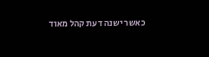כאשר ישנה דעת קהל מאוד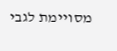מסויימת לגבי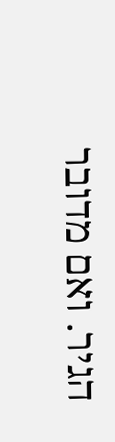הגיר. ואם מדובר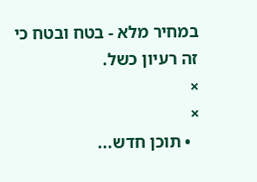במחיר מלא - בטח ובטח כי זה רעיון כשל.
×
×
  • תוכן חדש...